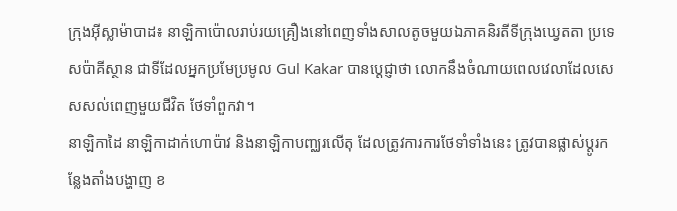ក្រុងអ៊ីស្លាម៉ាបាដ៖ នាឡិកាប៉ោលរាប់រយគ្រឿងនៅពេញទាំងសាលតូចមួយឯភាគនិរតីទីក្រុងឃ្វេតតា ប្រទេសប៉ាគីស្ថាន ជាទីដែលអ្នកប្រមែប្រមូល Gul Kakar បានប្ដេជ្ញាថា លោកនឹងចំណាយពេលវេលាដែលសេសសល់ពេញមួយជីវិត ថែទាំពួកវា។
នាឡិកាដៃ នាឡិកាដាក់ហោប៉ាវ និងនាឡិកាបញ្ឈរលើតុ ដែលត្រូវការការថែទាំទាំងនេះ ត្រូវបានផ្លាស់ប្ដូរកន្លែងតាំងបង្ហាញ ខ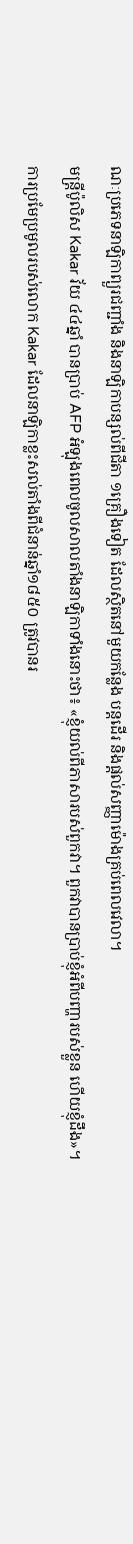ណៈប្រភេទនាឡិកាព្យួរជញ្ជាំង និងនាឡិកាបន្សល់ពីជីតា ១គ្រឿងទៀត ដែលស្ថិតនៅមួយកន្លែង បន្ដដើរ និងផ្ដល់សញ្ញាម៉ោងគ្រប់ពេលវេលា។
មន្ដ្រីប៉ូលិស Kakar វ័យ ៤៤ឆ្នាំ បានប្រាប់ AFP អំឡុងពេលចូលសាលតាំងនាឡិកាទាំងនោះថា៖ «ខ្ញុំយល់ពីភាសារបស់ពួកវា។ ពួកវាបានប្រាប់ខ្ញុំអំពីបញ្ហារបស់ខ្លួន ហើយខ្ញុំដឹង»។
ការប្រមែប្រមូលរបស់លោក Kakar ដែលនាឡិកាខ្លះសល់តាំងពីជំនាន់ឆ្នាំ១៨៥០ ត្រូវបានរ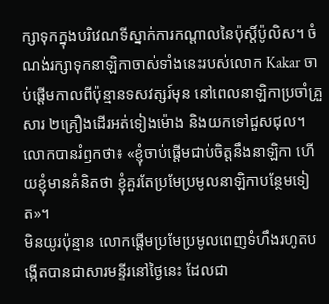ក្សាទុកក្នុងបរិវេណទីស្នាក់ការកណ្ដាលនៃប៉ុស្ដិ៍ប៉ូលិស។ ចំណង់រក្សាទុកនាឡិកាចាស់ទាំងនេះរបស់លោក Kakar ចាប់ផ្ដើមកាលពីប៉ុន្មានទសវត្សរ៍មុន នៅពេលនាឡិកាប្រចាំគ្រួសារ ២គ្រឿងដើរអត់ទៀងម៉ោង និងយកទៅជួសជុល។
លោកបានរំឭកថា៖ «ខ្ញុំចាប់ផ្ដើមជាប់ចិត្ដនឹងនាឡិកា ហើយខ្ញុំមានគំនិតថា ខ្ញុំគួរតែប្រមែប្រមូលនាឡិកាបន្ថែមទៀត»។
មិនយូរប៉ុន្មាន លោកផ្ដើមប្រមែប្រមូលពេញទំហឹងរហូតបង្កើតបានជាសារមន្ទីរនៅថ្ងៃនេះ ដែលជា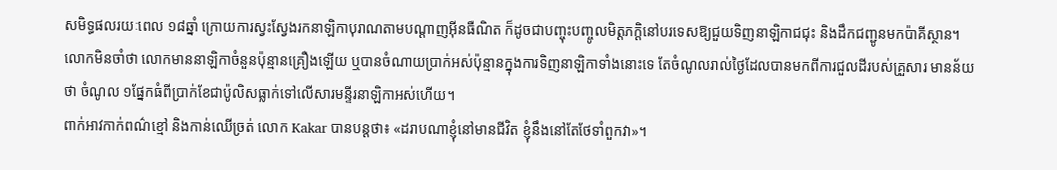សមិទ្ធផលរយៈពេល ១៨ឆ្នាំ ក្រោយការស្វះស្វែងរកនាឡិកាបុរាណតាមបណ្ដាញអ៊ីនធឺណិត ក៏ដូចជាបញ្ចុះបញ្ចូលមិត្ដភក្ដិនៅបរទេសឱ្យជួយទិញនាឡិកាជជុះ និងដឹកជញ្ជូនមកប៉ាគីស្ថាន។
លោកមិនចាំថា លោកមាននាឡិកាចំនួនប៉ុន្មានគ្រឿងឡើយ ឬបានចំណាយប្រាក់អស់ប៉ុន្មានក្នុងការទិញនាឡិកាទាំងនោះទេ តែចំណូលរាល់ថ្ងៃដែលបានមកពីការជួលដីរបស់គ្រួសារ មានន័យថា ចំណូល ១ផ្នែកធំពីប្រាក់ខែជាប៉ូលិសធ្លាក់ទៅលើសារមន្ទីរនាឡិកាអស់ហើយ។
ពាក់អាវកាក់ពណ៌ខ្មៅ និងកាន់ឈើច្រត់ លោក Kakar បានបន្ដថា៖ «ដរាបណាខ្ញុំនៅមានជីវិត ខ្ញុំនឹងនៅតែថែទាំពួកវា»។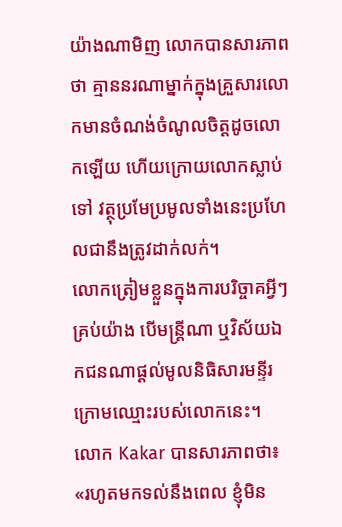យ៉ាងណាមិញ លោកបានសារភាពថា គ្មាននរណាម្នាក់ក្នុងគ្រួសារលោកមានចំណង់ចំណូលចិត្ដដូចលោកឡើយ ហើយក្រោយលោកស្លាប់ទៅ វត្ថុប្រមែប្រមូលទាំងនេះប្រហែលជានឹងត្រូវដាក់លក់។
លោកត្រៀមខ្លួនក្នុងការបរិច្ចាគអ្វីៗគ្រប់យ៉ាង បើមន្ដ្រីណា ឬវិស័យឯកជនណាផ្ដល់មូលនិធិសារមន្ទីរក្រោមឈ្មោះរបស់លោកនេះ។
លោក Kakar បានសារភាពថា៖ «រហូតមកទល់នឹងពេល ខ្ញុំមិន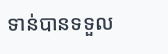ទាន់បានទទួល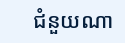ជំនួយណា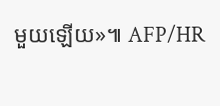មួយឡើយ»៕ AFP/HR